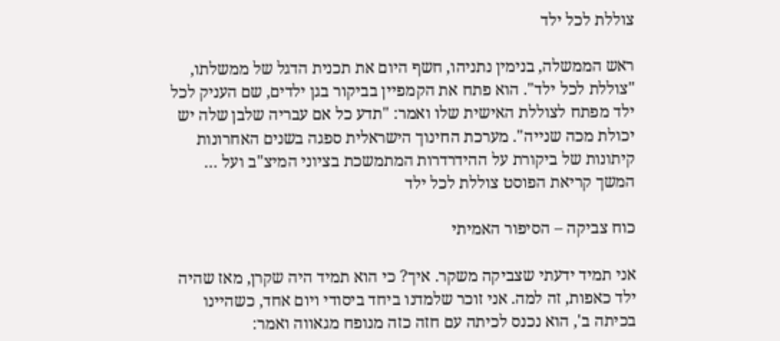צוללת לכל ילד

ראש הממשלה, בנימין נתניהו, חשף היום את תכנית הדגל של ממשלתו, "צוללת לכל ילד". הוא פתח את הקמפיין בביקור בגן ילדים, שם העניק לכל ילד מפתח לצוללת האישית שלו ואמר: "תדע כל אם עבריה שלבן שלה יש יכולת מכה שנייה". מערכת החינוך הישראלית ספגה בשנים האחרונות קיתונות של ביקורת על ההידרדרות המתמשכת בציוני המיצ"ב ועל … המשך קריאת הפוסט צוללת לכל ילד

כוח צביקה – הסיפור האמיתי

אני תמיד ידעתי שצביקה משקר. איך? כי הוא תמיד היה שקרן, מאז שהיה ילד כאפות, זה למה. אני זוכר שלמדנו ביחד ביסודי ויום אחד, כשהיינו בכיתה ב', הוא נכנס לכיתה עם חזה כזה מנופח מגאווה ואמר: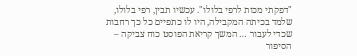"דפקתי מכות לרפי בלולו". עכשיו תבין, רפי בלולו, שלמד בכיתה המקבילה, היו לו כתפיים כל כך רחבות שכדי לעבור … המשך קריאת הפוסט כוח צביקה – הסיפור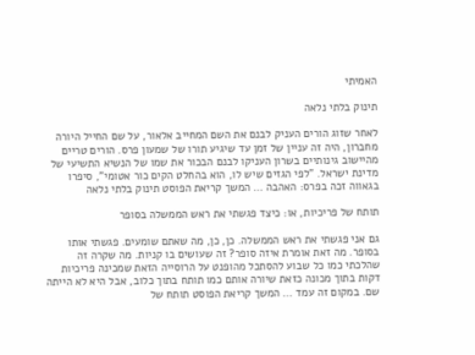האמיתי

תינוק בלתי נלאה

לאחר שזוג הורים העניק לבנם את השם המחייב אלאור, על שם החייל היורה מחברון, היה זה עניין של זמן עד שיגיע תורו של שמעון פרס. הורים טריים מהיישוב גינותיים בשרון העניקו לבנם הבכור את שמו של הנשיא התשיעי של מדינת ישראל. "לפי הגזים שיש לו, הוא בהחלט הקים כור אטומי", סיפרו בגאווה זכה בפרס: האהבה … המשך קריאת הפוסט תינוק בלתי נלאה

תותח של פריכיות, או: כיצד פגשתי את ראש הממשלה בסופר

גם אני פגשתי את ראש הממשלה. כן, כן, מה שאתם שומעים. פגשתי אותו בסופר. מה זאת אומרת איזה סופר? זה שעושים בו קניות. מה שקרה זה שהלכתי כמו כל שבוע להסתכל מהופנט על הרוסייה הזאת שמכינה פריכיות דקות בתוך מכונה כזאת שיורה אותם כמו תותח בתוך כלוב, אבל היא לא הייתה שם. במקום זה עמד … המשך קריאת הפוסט תותח של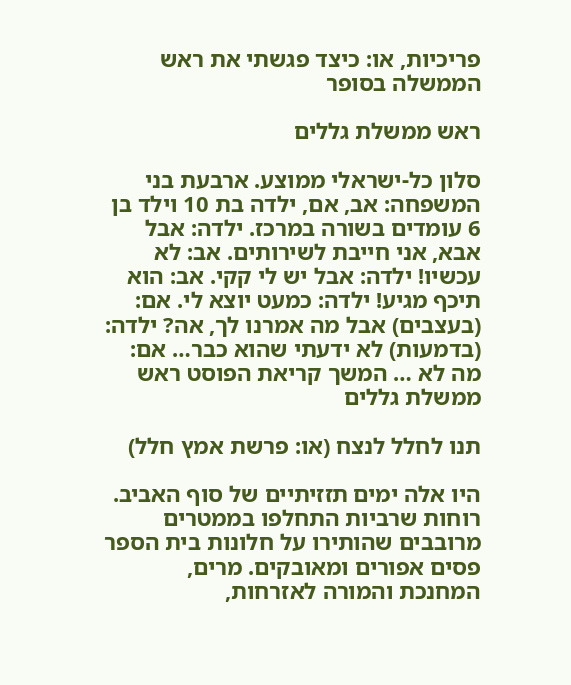פריכיות, או: כיצד פגשתי את ראש הממשלה בסופר

ראש ממשלת גללים

סלון כל-ישראלי ממוצע. ארבעת בני המשפחה: אב, אם, ילדה בת 10 וילד בן 6 עומדים בשורה במרכז. ילדה: אבל אבא, אני חייבת לשירותים. אב: לא עכשיו! ילדה: אבל יש לי קקי. אב: הוא תיכף מגיע! ילדה: כמעט יוצא לי. אם: (בעצבים) אבל מה אמרנו לך, אה? ילדה: (בדמעות) לא ידעתי שהוא כבר… אם: מה לא … המשך קריאת הפוסט ראש ממשלת גללים

תנו לחלל לנצח (או: פרשת אמץ חלל)

היו אלה ימים תזזיתיים של סוף האביב. רוחות שרביות התחלפו בממטרים מרובבים שהותירו על חלונות בית הספר פסים אפורים ומאובקים. מרים, המחנכת והמורה לאזרחות,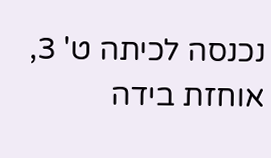נכנסה לכיתה ט' 3, אוחזת בידה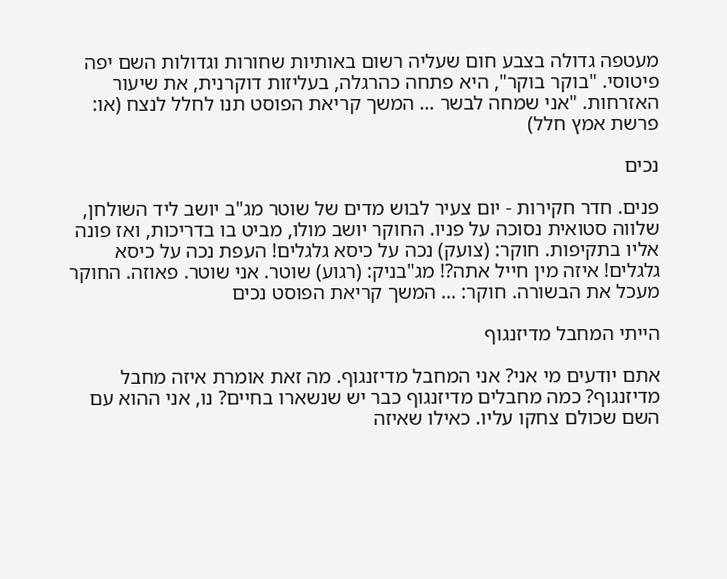מעטפה גדולה בצבע חום שעליה רשום באותיות שחורות וגדולות השם יפה פיטוסי. "בוקר בוקר", היא פתחה כהרגלה, בעליזות דוקרנית, את שיעור האזרחות. "אני שמחה לבשר … המשך קריאת הפוסט תנו לחלל לנצח (או: פרשת אמץ חלל)

נכים

פנים. חדר חקירות - יום צעיר לבוש מדים של שוטר מג"ב יושב ליד השולחן, שלווה סטואית נסוכה על פניו. החוקר יושב מולו, מביט בו בדריכות, ואז פונה אליו בתקיפות. חוקר: (צועק) נכה על כיסא גלגלים! העפת נכה על כיסא גלגלים! איזה מין חייל אתה?! מג"בניק: (רגוע) שוטר. אני שוטר. פאוזה. החוקר מעכל את הבשורה. חוקר: … המשך קריאת הפוסט נכים

הייתי המחבל מדיזנגוף

אתם יודעים מי אני? אני המחבל מדיזנגוף. מה זאת אומרת איזה מחבל מדיזנגוף? כמה מחבלים מדיזנגוף כבר יש שנשארו בחיים? נו, אני ההוא עם השם שכולם צחקו עליו. כאילו שאיזה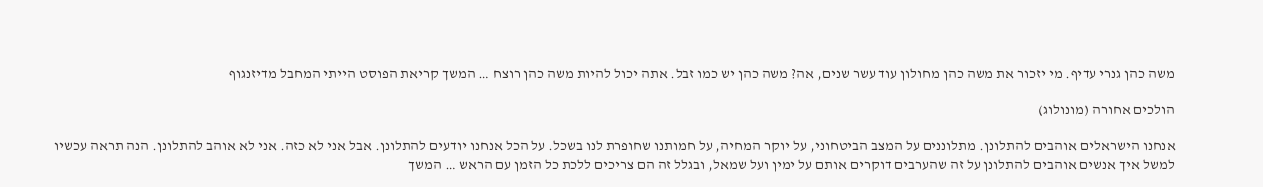משה כהן גנרי עדיף. מי יזכור את משה כהן מחולון עוד עשר שנים, אה? משה כהן יש כמו זבל. אתה יכול להיות משה כהן רוצח … המשך קריאת הפוסט הייתי המחבל מדיזנגוף

הולכים אחורה (מונולוג)

אנחנו הישראלים אוהבים להתלונן. מתלוננים על המצב הביטחוני, על יוקר המחיה, על חמותנו שחופרת לנו בשכל. על הכל אנחנו יודעים להתלונן. אבל אני לא כזה. אני לא אוהב להתלונן. הנה תראה עכשיו למשל איך אנשים אוהבים להתלונן על זה שהערבים דוקרים אותם על ימין ועל שמאל, ובגלל זה הם צריכים ללכת כל הזמן עם הראש … המשך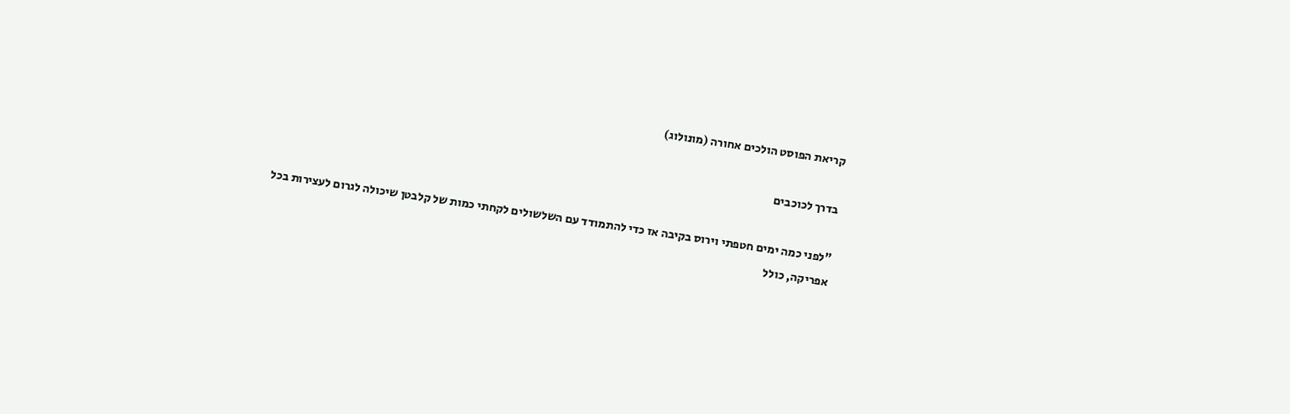קריאת הפוסט הולכים אחורה (מונולוג)

בדרך לכוכבים

"לפני כמה ימים חטפתי וירוס בקיבה אז כדי להתמודד עם השלשולים לקחתי כמות של קלבטן שיכולה לגרום לעצירות בכל אפריקה, כולל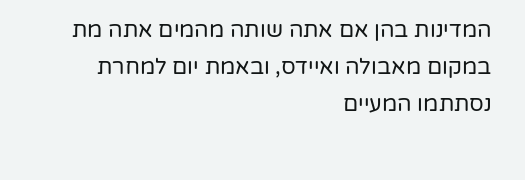המדינות בהן אם אתה שותה מהמים אתה מת במקום מאבולה ואיידס, ובאמת יום למחרת נסתתמו המעיים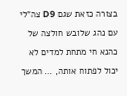בצורה כזאת שגם D9 צה"לי עם נהג שלובש חולצה של כהנא חי מתחת למדים לא יכול לפתוח אותה, … המשך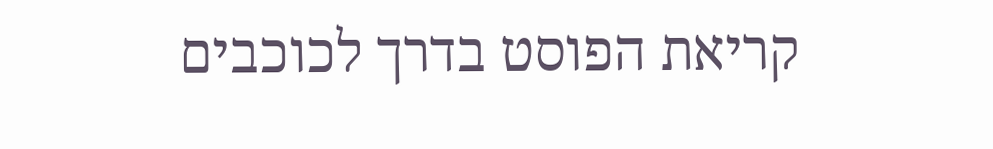קריאת הפוסט בדרך לכוכבים